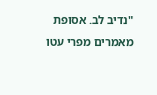"נדיב לב. אסופת מאמרים מפרי עטו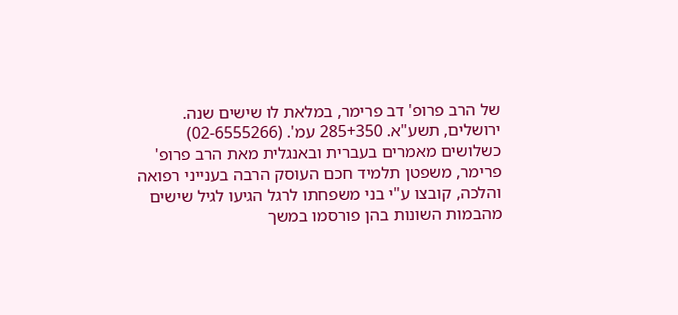של הרב פרופ' דב פרימר, במלאת לו שישים שנה. ירושלים, תשע"א. 285+350 עמ'. (02-6555266)
כשלושים מאמרים בעברית ובאנגלית מאת הרב פרופ' פרימר, משפטן תלמיד חכם העוסק הרבה בענייני רפואה והלכה, קובצו ע"י בני משפחתו לרגל הגיעו לגיל שישים מהבמות השונות בהן פורסמו במשך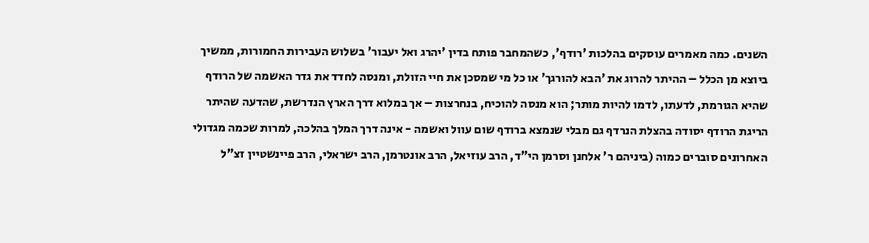השנים. כמה מאמרים עוסקים בהלכות 'רודף', כשהמחבר פותח בדין 'יהרג ואל יעבור' בשלוש העבירות החמורות, ממשיך ביוצא מן הכלל – ההיתר להרוג את 'הבא להורגך' או כל מי שמסכן את חיי הזולת, ומנסה לחדד את גדר האשמה של הרודף שהיא הגורמת, לדעתו, לדמו להיות מותר; הוא מנסה להוכיח, בנחרצות – אך במלוא דרך הארץ הנדרשת, שהדעה שהיתר הריגת הרודף יסודה בהצלת הנרדף גם מבלי שנמצא ברודף שום עוול ואשמה - אינה דרך המלך בהלכה, למרות שכמה מגדולי האחרונים סוברים כמוה (ביניהם ר' אלחנן וסרמן הי"ד, הרב עוזיאל, הרב אונטרמן, הרב ישראלי, הרב פיינשטיין זצ"ל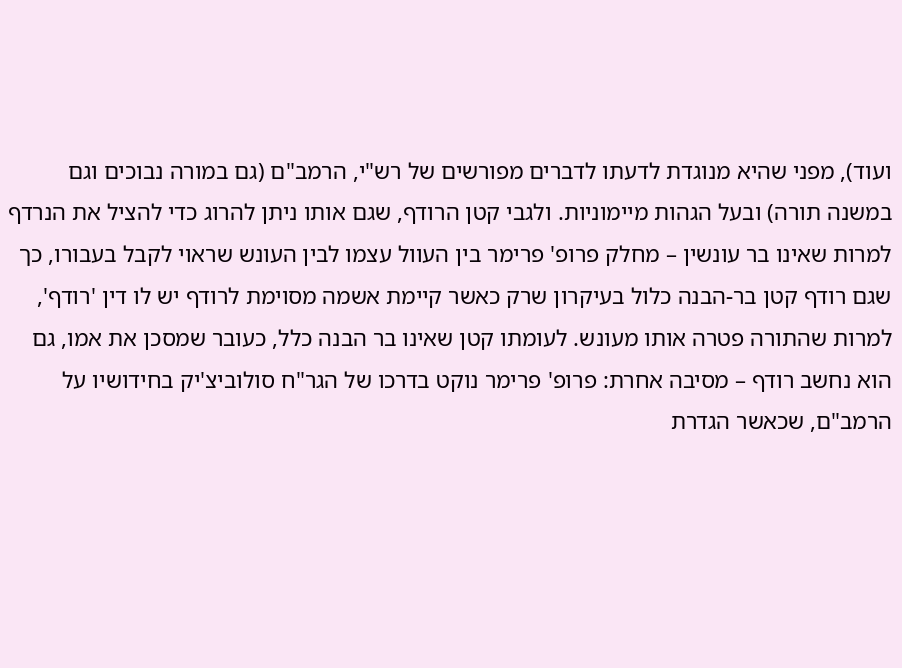ועוד), מפני שהיא מנוגדת לדעתו לדברים מפורשים של רש"י, הרמב"ם (גם במורה נבוכים וגם במשנה תורה) ובעל הגהות מיימוניות. ולגבי קטן הרודף, שגם אותו ניתן להרוג כדי להציל את הנרדף למרות שאינו בר עונשין – מחלק פרופ' פרימר בין העוול עצמו לבין העונש שראוי לקבל בעבורו, כך שגם רודף קטן בר-הבנה כלול בעיקרון שרק כאשר קיימת אשמה מסוימת לרודף יש לו דין 'רודף', למרות שהתורה פטרה אותו מעונש. לעומתו קטן שאינו בר הבנה כלל, כעובר שמסכן את אמו, גם הוא נחשב רודף – מסיבה אחרת: פרופ' פרימר נוקט בדרכו של הגר"ח סולוביצ'יק בחידושיו על הרמב"ם, שכאשר הגדרת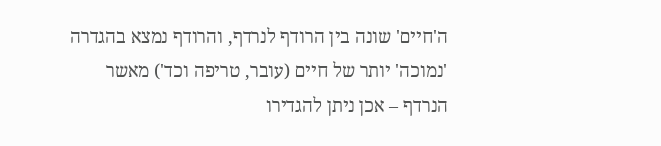ה'חיים' שונה בין הרודף לנרדף, והרודף נמצא בהגדרה 'נמוכה' יותר של חיים (עובר, טריפה וכד') מאשר הנרדף – אכן ניתן להגדירו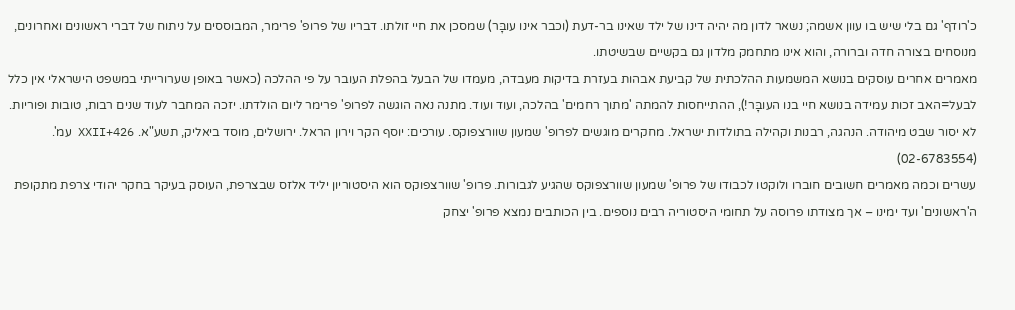כ'רודף' גם בלי שיש בו עוון אשמה; נשאר לדון מה יהיה דינו של ילד שאינו בר-דעת (וכבר אינו עובָּר) שמסכן את חיי זולתו. דבריו של פרופ' פרימר, המבוססים על ניתוח של דברי ראשונים ואחרונים, מנוסחים בצורה חדה וברורה, והוא אינו מתחמק מלדון גם בקשיים שבשיטתו.
מאמרים אחרים עוסקים בנושא המשמעות ההלכתית של קביעת אבהות בעזרת בדיקות מעבדה, מעמדו של הבעל בהפלת העובר על פי ההלכה (כאשר באופן שערורייתי במשפט הישראלי אין כלל לבעל=האב זכות עמידה בנושא חיי בנו העובָּר!), ההתייחסות להמתה 'מתוך רחמים' בהלכה, ועוד ועוד. מתנה נאה הוגשה לפרופ' פרימר ליום הולדתו. יזכה המחבר לעוד שנים רבות, טובות ופוריות.
לא יסור שבט מיהודה. הנהגה, רבנות וקהילה בתולדות ישראל. מחקרים מוגשים לפרופ' שמעון שוורצפוקס. עורכים: יוסף הקר וירון הראל. ירושלים, מוסד ביאליק, תשע"א. 426+XXII עמ'. (02-6783554)
עשרים וכמה מאמרים חשובים חוברו ולוקטו לכבודו של פרופ' שמעון שוורצפוקס שהגיע לגבורות. פרופ' שוורצפוקס הוא היסטוריון יליד אלזס שבצרפת, העוסק בעיקר בחקר יהודי צרפת מתקופת ה'ראשונים' ועד ימינו – אך מצודתו פרוסה על תחומי היסטוריה רבים נוספים. בין הכותבים נמצא פרופ' יצחק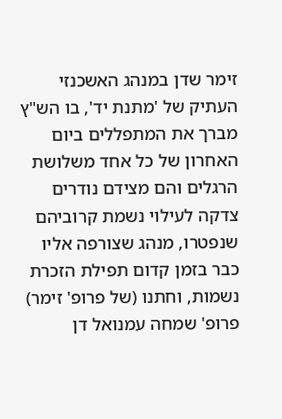זימר שדן במנהג האשכנזי העתיק של 'מתנת יד', בו הש"ץ מברך את המתפללים ביום האחרון של כל אחד משלושת הרגלים והם מצידם נודרים צדקה לעילוי נשמת קרוביהם שנפטרו, מנהג שצורפה אליו כבר בזמן קדום תפילת הזכרת נשמות, וחתנו (של פרופ' זימר) פרופ' שמחה עמנואל דן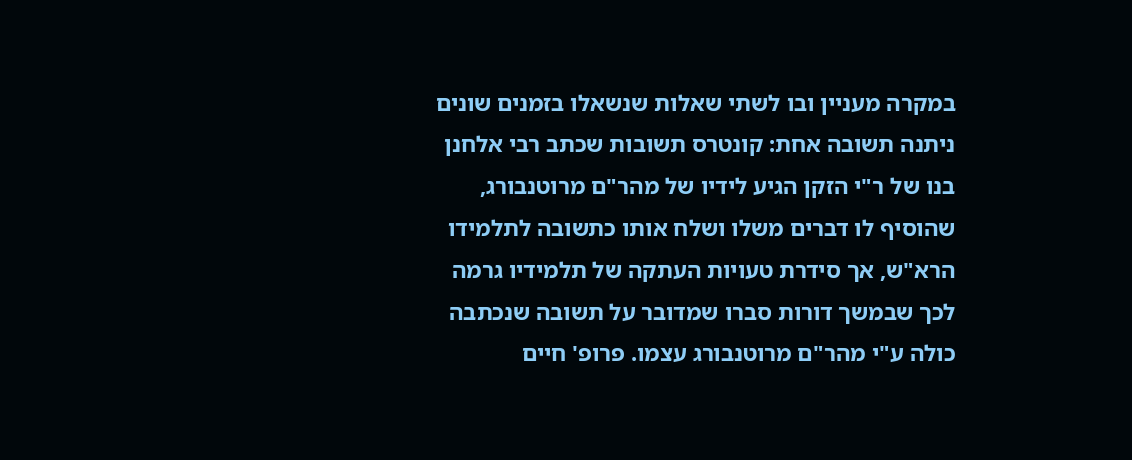במקרה מעניין ובו לשתי שאלות שנשאלו בזמנים שונים ניתנה תשובה אחת: קונטרס תשובות שכתב רבי אלחנן בנו של ר"י הזקן הגיע לידיו של מהר"ם מרוטנבורג, שהוסיף לו דברים משלו ושלח אותו כתשובה לתלמידו הרא"ש, אך סידרת טעויות העתקה של תלמידיו גרמה לכך שבמשך דורות סברו שמדובר על תשובה שנכתבה כולה ע"י מהר"ם מרוטנבורג עצמו. פרופ' חיים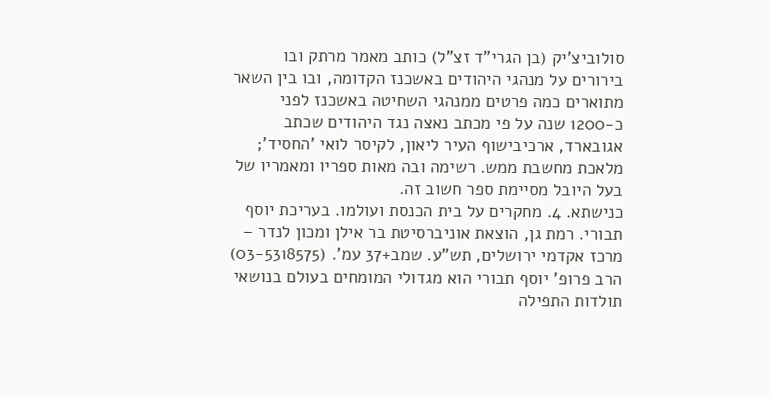סולוביצ'יק (בן הגרי"ד זצ"ל) כותב מאמר מרתק ובו בירורים על מנהגי היהודים באשכנז הקדומה, ובו בין השאר מתוארים כמה פרטים ממנהגי השחיטה באשכנז לפני כ-1200 שנה על פי מכתב נאצה נגד היהודים שכתב אגובארד, ארכיבישוף העיר ליאון, לקיסר לואי 'החסיד'; מלאכת מחשבת ממש. רשימה ובה מאות ספריו ומאמריו של בעל היובל מסיימת ספר חשוב זה.
כנישתא. 4. מחקרים על בית הכנסת ועולמו. בעריכת יוסף תבורי. רמת גן, הוצאת אוניברסיטת בר אילן ומכון לנדר – מרכז אקדמי ירושלים, תש"ע. שמב+37 עמ'. (03-5318575)
הרב פרופ' יוסף תבורי הוא מגדולי המומחים בעולם בנושאי תולדות התפילה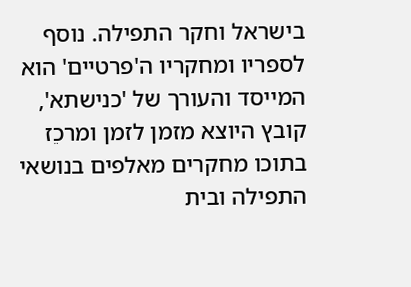בישראל וחקר התפילה. נוסף לספריו ומחקריו ה'פרטיים' הוא המייסד והעורך של 'כנישתא', קובץ היוצא מזמן לזמן ומרכֵז בתוכו מחקרים מאלפים בנושאי התפילה ובית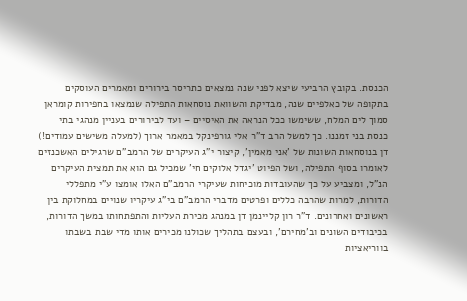הכנסת. בקובץ הרביעי שיצא לפני שנה נמצאים כתריסר בירורים ומאמרים העוסקים בתקופה של כאלפיים שנה, מבדיקת והשוואת נוסחאות התפילה שנמצאו בחפירות קומראן סמוך לים המלח, ששימשו ככל הנראה את האיסיים – ועד לבירורים בעניין מנהגי בתי כנסת בני זמננו. כך למשל הרב ד"ר אלי גורפינקל במאמר ארוך (למעלה משישים עמודים!) דן בנוסחאות השונות של 'אני מאמין', קיצור י"ג העיקרים של הרמב"ם שרגילים האשכנזים לאומרו בסוף התפילה, ושל הפיוט 'יגדל אלוקים חי' שמכיל גם הוא את תמצית העיקרים הנ"ל, ומצביע על כך שהעובדות מוכיחות שעיקרי הרמב"ם האלו אומצו ע"י מתפללי הדורות, למרות שהרבה כללים ופרטים מדברי הרמב"ם בי"ג עיקריו שנויים במחלוקת בין ראשונים ואחרונים. ד"ר רון קליינמן דן במנהג מכירת העליות והתפתחותו במשך הדורות, בכיבודים השונים וב'מחירם', ובעצם בתהליך שכולנו מכירים אותו מדי שבת בשבתו בווריאציות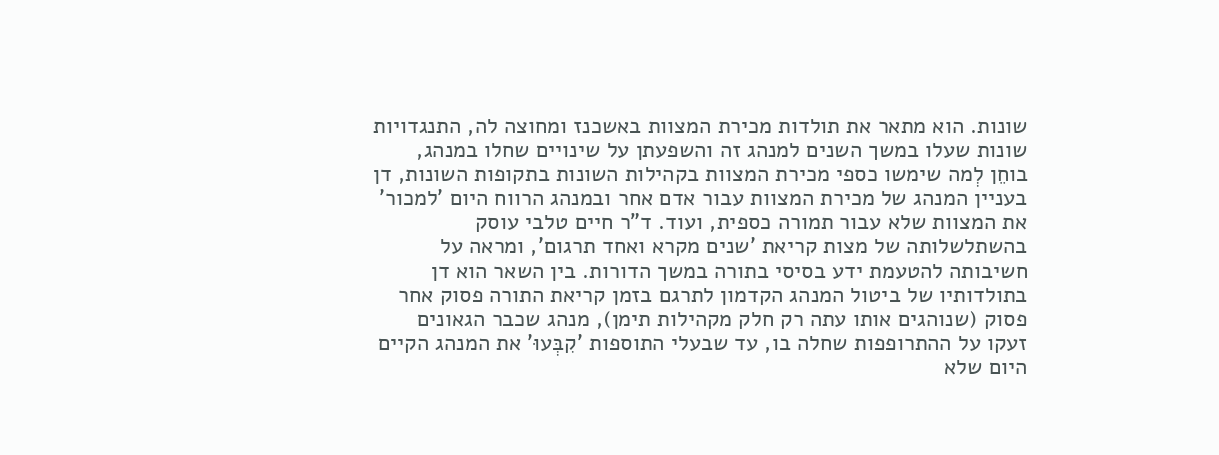שונות. הוא מתאר את תולדות מכירת המצוות באשכנז ומחוצה לה, התנגדויות שונות שעלו במשך השנים למנהג זה והשפעתן על שינויים שחלו במנהג, בוחֵן לְמה שימשו כספי מכירת המצוות בקהילות השונות בתקופות השונות, דן בעניין המנהג של מכירת המצוות עבור אדם אחר ובמנהג הרווח היום 'למכור' את המצוות שלא עבור תמורה כספית, ועוד. ד"ר חיים טלבי עוסק בהשתלשלותה של מצות קריאת 'שנים מקרא ואחד תרגום', ומראה על חשיבותה להטעמת ידע בסיסי בתורה במשך הדורות. בין השאר הוא דן בתולדותיו של ביטול המנהג הקדמון לתרגם בזמן קריאת התורה פסוק אחר פסוק (שנוהגים אותו עתה רק חלק מקהילות תימן), מנהג שכבר הגאונים זעקו על ההתרופפות שחלה בו, עד שבעלי התוספות 'קִבְּעוּ' את המנהג הקיים היום שלא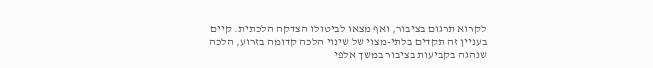לקרוא תרגום בציבור, ואף מצאו לביטולו הצדקה הלכתית. קיים בעניין זה תקדים בלתי-מצוי של שינוי הלכה קדומה בזרוע, הלכה שנהגה בקביעות בציבור במשך אלפי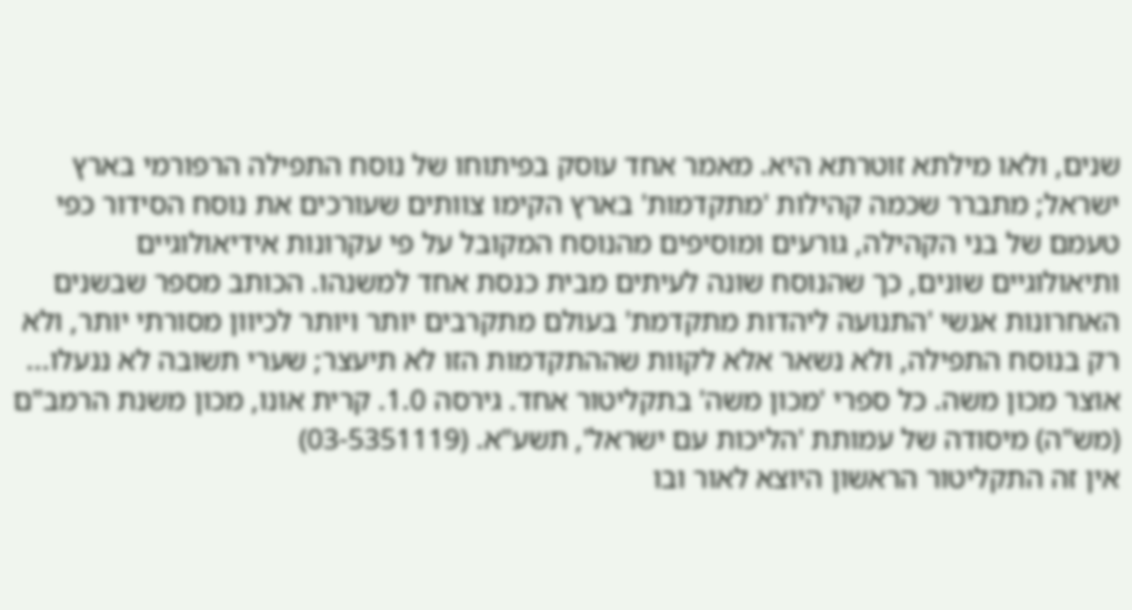שנים, ולאו מילתא זוטרתא היא. מאמר אחד עוסק בפיתוחו של נוסח התפילה הרפורמי בארץ ישראל; מתברר שכמה קהילות 'מתקדמות' בארץ הקימו צוותים שעורכים את נוסח הסידור כפי טעמם של בני הקהילה, גורעים ומוסיפים מהנוסח המקובל על פי עקרונות אידיאולוגיים ותיאולוגיים שונים, כך שהנוסח שונה לעיתים מבית כנסת אחד למשנהו. הכותב מספר שבשנים האחרונות אנשי 'התנועה ליהדות מתקדמת' בעולם מתקרבים יותר ויותר לכיוון מסורתי יותר, ולא רק בנוסח התפילה, ולא נשאר אלא לקוות שההתקדמות הזו לא תיעצר; שערי תשובה לא ננעלו...
אוצר מכון משה. כל ספרי 'מכון משה' בתקליטור אחד. גירסה 1.0. קרית אונו, מכון משנת הרמב"ם (מש"ה) מיסודה של עמותת 'הליכות עם ישראל', תשע"א. (03-5351119)
אין זה התקליטור הראשון היוצא לאור ובו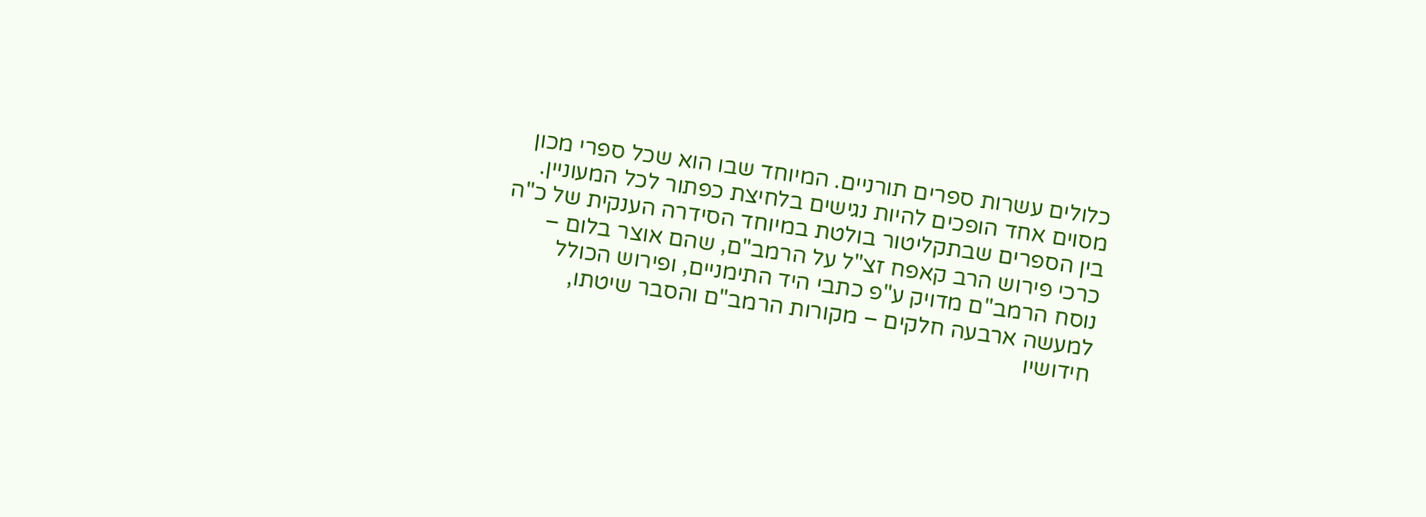כלולים עשרות ספרים תורניים. המיוחד שבו הוא שכל ספרי מכון מסוים אחד הופכים להיות נגישים בלחיצת כפתור לכל המעוניין. בין הספרים שבתקליטור בולטת במיוחד הסידרה הענקית של כ"ה כרכי פירוש הרב קאפח זצ"ל על הרמב"ם, שהם אוצר בלום – נוסח הרמב"ם מדויק ע"פ כתבי היד התימניים, ופירוש הכולל למעשה ארבעה חלקים – מקורות הרמב"ם והסבר שיטתו, חידושיו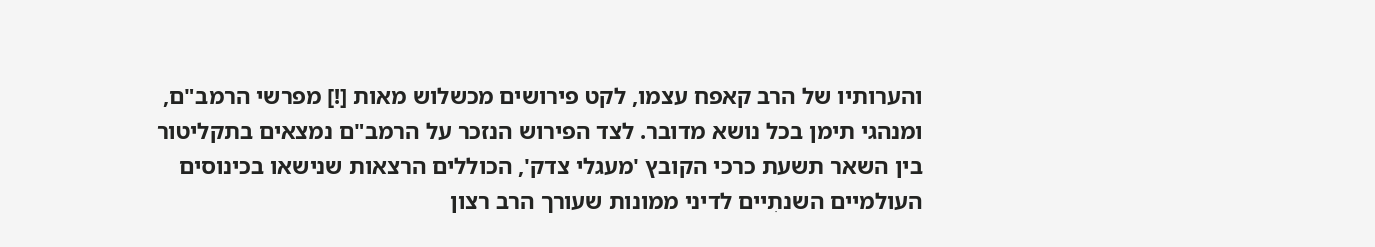והערותיו של הרב קאפח עצמו, לקט פירושים מכשלוש מאות [!] מפרשי הרמב"ם, ומנהגי תימן בכל נושא מדובר. לצד הפירוש הנזכר על הרמב"ם נמצאים בתקליטור בין השאר תשעת כרכי הקובץ 'מעגלי צדק', הכוללים הרצאות שנישאו בכינוסים העולמיים השנתִיים לדיני ממונות שעורך הרב רצון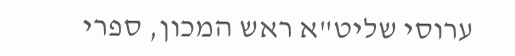ערוסי שליט"א ראש המכון, ספרי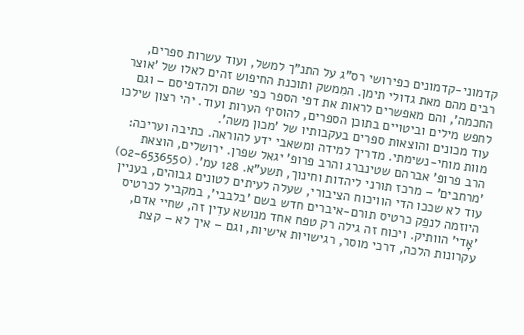קדמוני-קדמונים כפירושי רס"ג על התנ"ך למשל, ועוד עשרות ספרים, רבים מהם מאת גדולי תימן. המִמשק ותוכנת החיפוש זהים לאלו של 'אוצר החכמה', והם מאפשרים לראות את דפי הספר כפי שהם ולהדפיסם – וגם לחפש מילים וביטויים בתוכן הספרים, להוסיף הערות ועוד. יהי רצון שילכו עוד מכונים והוצאות ספרים בעקבותיו של 'מכון משה'.
מוות מוחי-נשימתי. מדריך למידה ומשאבי ידע להוראה. כתיבה ועריכה: הרב פרופ' אברהם שטינברג והרב פרופ' יגאל שפרן. ירושלים, הוצאת 'מרחבים' – מרכז תורני ליהדות וחינוך, תשע"א. 128 עמ'. (02-6536550)
עוד לא שככו הדי הוויכוח הציבורי, שעלה לעיתים לטונים גבוהים, בעניין היוזמה לנפֵק כרטיס תורם-איברים חדש בשם 'בלבבי', במקביל לכרטיס 'אָדי' הוותיק. ויכוח זה גילה רק טפח אחד מנושא עדִין זה, שחיי אדם, עקרונות הלכה, דרכי מוסר, רגישויות אישיות, וגם – איך לא – קצת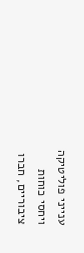ענייני פוליטיקה ויחסי כוחות ציבוריים, חברו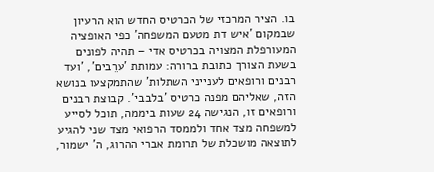בו. הציר המרכזי של הכרטיס החדש הוא הרעיון שבמקום 'איש דת מטעם המשפחה' כפי האופציה המעורפלת המצויה בכרטיס אדי – תהיה לפונים בשעת הצורך כתובת ברורה: עמותת 'ערֵבים', 'ועד רבנים ורופאים לענייני השתלות' שהתמקצעו בנושא הזה, שאליהם מפנה כרטיס 'בלבבי'. קבוצת רבנים ורופאים זו, הנגישה 24 שעות ביממה, תוכל לסייע למשפחה מצד אחד ולממסד הרפואי מצד שני להגיע לתוצאה מושכלת של תרומת אברי ההרוג, ה' ישמור,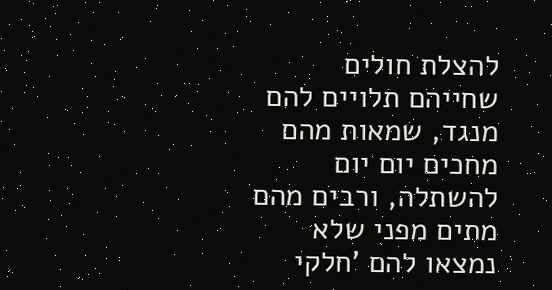להצלת חולים שחייהם תלויים להם מנגד, שמאות מהם מחכים יום יום להשתלה, ורבים מהם מתים מפני שלא נמצאו להם 'חלקי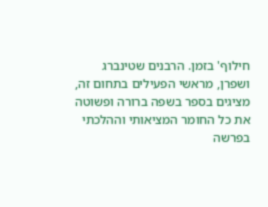חילוף' בזמן. הרבנים שטינברג ושפרן, מראשי הפעילים בתחום זה, מציגים בספר בשפה ברורה ופשוטה את כל החומר המציאותי וההלכתי בפרשה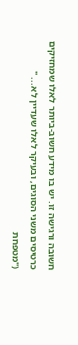חשובה ורגישה זו. יש בו מידע חשוב-ביותר לאלו שמחזיקים כרטיסים משני הסוגים, ובעיקר לאלו שעדיין לא... "
("מטפחת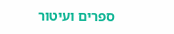ספרים ועיטור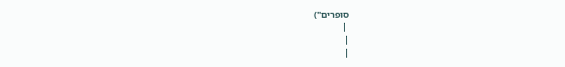סופרים")
 |
|
|